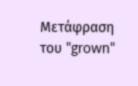Μετάφραση του "grown"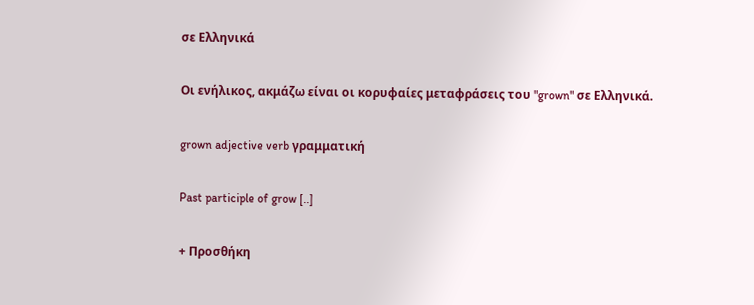σε Ελληνικά

Οι ενήλικος, ακμάζω είναι οι κορυφαίες μεταφράσεις του "grown" σε Ελληνικά.

grown adjective verb γραμματική

Past participle of grow [..]

+ Προσθήκη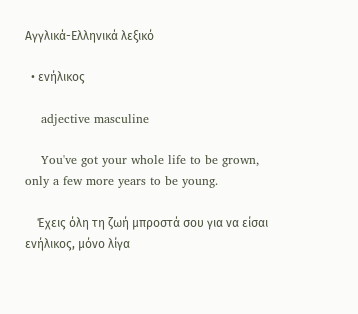Αγγλικά-Ελληνικά λεξικό

  • ενήλικος

    adjective masculine

    You've got your whole life to be grown, only a few more years to be young.

    Έχεις όλη τη ζωή μπροστά σου για να είσαι ενήλικος, μόνο λίγα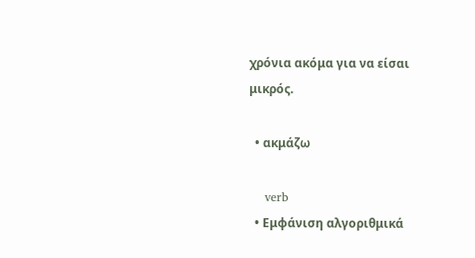χρόνια ακόμα για να είσαι μικρός.

  • ακμάζω

    verb
  • Εμφάνιση αλγοριθμικά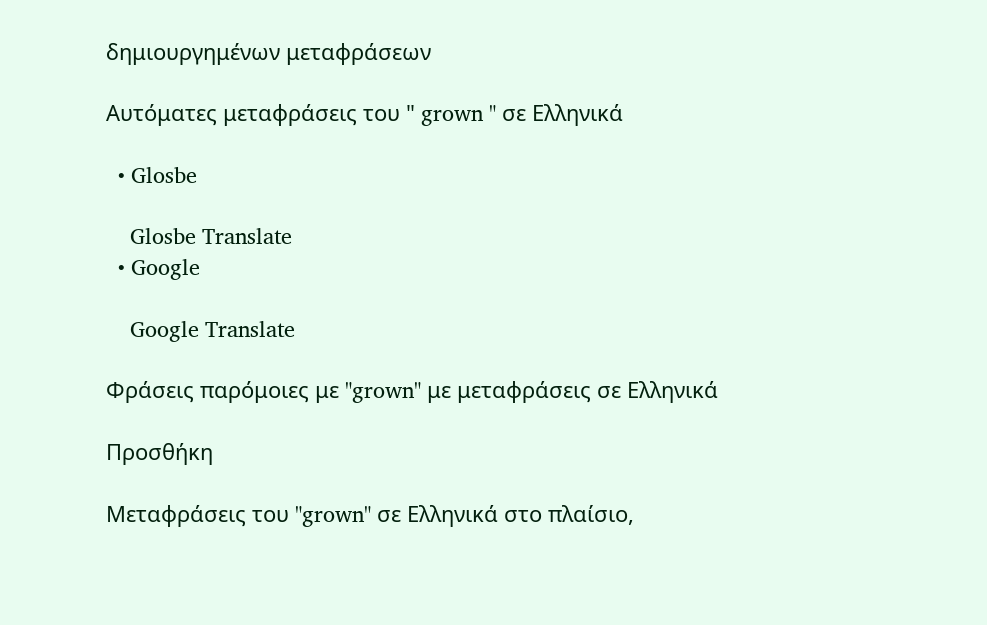δημιουργημένων μεταφράσεων

Αυτόματες μεταφράσεις του " grown " σε Ελληνικά

  • Glosbe

    Glosbe Translate
  • Google

    Google Translate

Φράσεις παρόμοιες με "grown" με μεταφράσεις σε Ελληνικά

Προσθήκη

Μεταφράσεις του "grown" σε Ελληνικά στο πλαίσιο,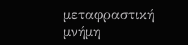μεταφραστική μνήμη